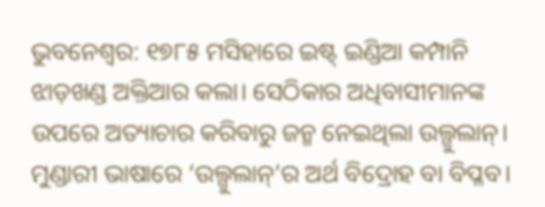ଭୁବନେଶ୍ବର: ୧୭୮୫ ମସିହାରେ ଇଷ୍ଟ୍ ଇଣ୍ଡିଆ କମ୍ପାନି ଝାଡ଼ଖଣ୍ଡ ଅକ୍ତିଆର କଲା। ସେଠିକାର ଅଧିବାସୀମାନଙ୍କ ଉପରେ ଅତ୍ୟାଚାର କରିବାରୁ ଜନ୍ମ ନେଇଥିଲା ଉଲ୍ଗୁଲାନ୍। ମୁଣ୍ଡାରୀ ଭାଷାରେ ‘ଉଲ୍ଗୁଲାନ୍’ର ଅର୍ଥ ବିଦ୍ରୋହ ବା ବିପ୍ଳବ।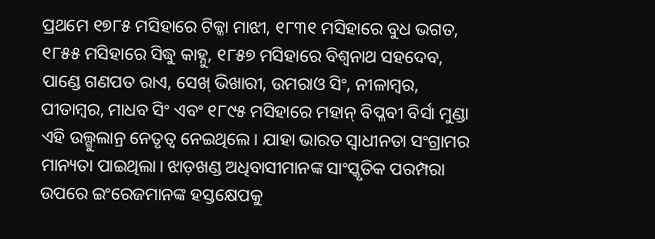ପ୍ରଥମେ ୧୭୮୫ ମସିହାରେ ଟିକ୍କା ମାଝୀ, ୧୮୩୧ ମସିହାରେ ବୁଧ ଭଗତ, ୧୮୫୫ ମସିହାରେ ସିଦ୍ଧୁ କାହ୍ନୁ, ୧୮୫୭ ମସିହାରେ ବିଶ୍ବନାଥ ସହଦେବ, ପାଣ୍ଡେ ଗଣପତ ରାଏ, ସେଖ୍ ଭିଖାରୀ, ଉମରାଓ ସିଂ, ନୀଳାମ୍ବର, ପୀତାମ୍ବର, ମାଧବ ସିଂ ଏବଂ ୧୮୯୫ ମସିହାରେ ମହାନ୍ ବିପ୍ଳବୀ ବିର୍ସା ମୁଣ୍ଡା ଏହି ଉଲ୍ଗୁଲାନ୍ର ନେତୃତ୍ବ ନେଇଥିଲେ। ଯାହା ଭାରତ ସ୍ବାଧୀନତା ସଂଗ୍ରାମର ମାନ୍ୟତା ପାଇଥିଲା। ଝାଡ଼ଖଣ୍ଡ ଅଧିବାସୀମାନଙ୍କ ସାଂସ୍କୃତିକ ପରମ୍ପରା ଉପରେ ଇଂରେଜମାନଙ୍କ ହସ୍ତକ୍ଷେପକୁ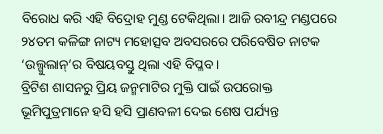ବିରୋଧ କରି ଏହି ବିଦ୍ରୋହ ମୁଣ୍ଡ ଟେକିଥିଲା। ଆଜି ରବୀନ୍ଦ୍ର ମଣ୍ଡପରେ ୨୪ତମ କଳିଙ୍ଗ ନାଟ୍ୟ ମହୋତ୍ସବ ଅବସରରେ ପରିବେଷିତ ନାଟକ ‘ଉଲ୍ଗୁଲାନ୍’ର ବିଷୟବସ୍ତୁ ଥିଲା ଏହି ବିପ୍ଳବ।
ବ୍ରିଟିଶ ଶାସନରୁ ପ୍ରିୟ ଜନ୍ମମାଟିର ମୁକ୍ତି ପାଇଁ ଉପରୋକ୍ତ ଭୂମିପୁତ୍ରମାନେ ହସି ହସି ପ୍ରାଣବଳୀ ଦେଇ ଶେଷ ପର୍ଯ୍ୟନ୍ତ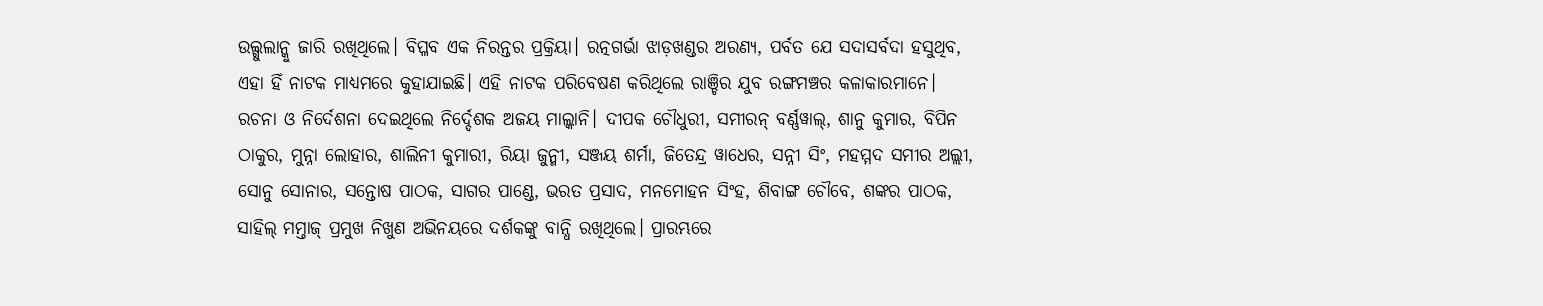ଉଲ୍ଗୁଲାନ୍କୁ ଜାରି ରଖିଥିଲେ। ବିପ୍ଳବ ଏକ ନିରନ୍ତର ପ୍ରକ୍ରିୟା। ରତ୍ନଗର୍ଭା ଝାଡ଼ଖଣ୍ଡର ଅରଣ୍ୟ, ପର୍ବତ ଯେ ସଦାସର୍ବଦା ହସୁଥିବ, ଏହା ହିଁ ନାଟକ ମାଧ୍ୟମରେ କୁହାଯାଇଛି। ଏହି ନାଟକ ପରିବେଷଣ କରିଥିଲେ ରାଞ୍ଚିର ଯୁବ ରଙ୍ଗମଞ୍ଚର କଳାକାରମାନେ। ରଚନା ଓ ନିର୍ଦେଶନା ଦେଇଥିଲେ ନିର୍ଦ୍ଦେଶକ ଅଜୟ ମାଲ୍କାନି। ଦୀପକ ଚୌଧୁରୀ, ସମୀରନ୍ ବର୍ଣ୍ଣୱାଲ୍, ଶାନୁ କୁମାର, ବିପିନ ଠାକୁର, ମୁନ୍ନା ଲୋହାର, ଶାଲିନୀ କୁମାରୀ, ରିୟା ଜୁନ୍ମୀ, ସଞ୍ଜୟ ଶର୍ମା, ଜିତେନ୍ଦ୍ର ୱାଧେର, ସନ୍ନୀ ସିଂ, ମହମ୍ମଦ ସମୀର ଅଲ୍ଲୀ, ସୋନୁ ସୋନାର, ସନ୍ତୋଷ ପାଠକ, ସାଗର ପାଣ୍ଡେ, ଭରତ ପ୍ରସାଦ, ମନମୋହନ ସିଂହ, ଶିବାଙ୍ଗ ଚୌବେ, ଶଙ୍କର ପାଠକ, ସାହିଲ୍ ମମ୍ତାଜ୍ ପ୍ରମୁଖ ନିଖୁଣ ଅଭିନୟରେ ଦର୍ଶକଙ୍କୁ ବାନ୍ଧି ରଖିଥିଲେ। ପ୍ରାରମ୍ଭରେ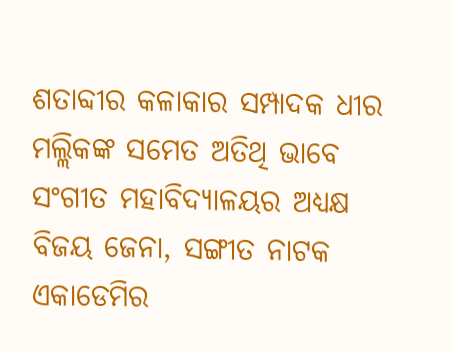ଶତାବ୍ଦୀର କଳାକାର ସମ୍ପାଦକ ଧୀର ମଲ୍ଲିକଙ୍କ ସମେତ ଅତିଥି ଭାବେ ସଂଗୀତ ମହାବିଦ୍ୟାଳୟର ଅଧ୍ୟକ୍ଷ ବିଜୟ ଜେନା, ସଙ୍ଗୀତ ନାଟକ ଏକାଡେମିର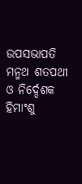ଉପସଭାପତି ମନ୍ମଥ ଶତପଥୀ ଓ ନିର୍ଦ୍ଦେଶକ ହିମାଂଶୁ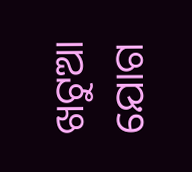ଖଟୁଆ ଯୋଗ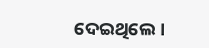ଦେଇଥିଲେ।